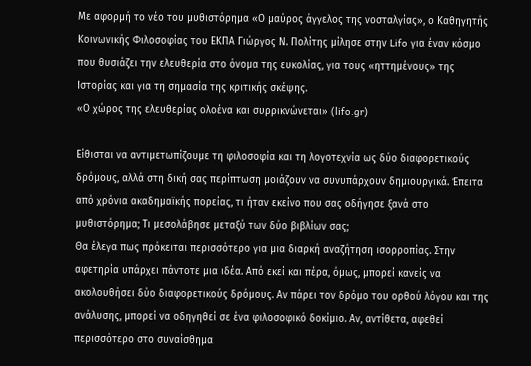Με αφορμή το νέο του μυθιστόρημα «Ο μαύρος άγγελος της νοσταλγίας», ο Καθηγητής Kοινωνικής Φιλοσοφίας του ΕΚΠΑ Γιώργος Ν. Πολίτης μίλησε στην Lifo για έναν κόσμο που θυσιάζει την ελευθερία στο όνομα της ευκολίας, για τους «ηττημένους» της Ιστορίας και για τη σημασία της κριτικής σκέψης.
«Ο χώρος της ελευθερίας ολοένα και συρρικνώνεται» (lifo.gr)

Είθισται να αντιμετωπίζουμε τη φιλοσοφία και τη λογοτεχνία ως δύο διαφορετικούς δρόμους, αλλά στη δική σας περίπτωση μοιάζουν να συνυπάρχουν δημιουργικά. Έπειτα από χρόνια ακαδημαϊκής πορείας, τι ήταν εκείνο που σας οδήγησε ξανά στο μυθιστόρημα; Τι μεσολάβησε μεταξύ των δύο βιβλίων σας;
Θα έλεγα πως πρόκειται περισσότερο για μια διαρκή αναζήτηση ισορροπίας. Στην αφετηρία υπάρχει πάντοτε μια ιδέα. Από εκεί και πέρα, όμως, μπορεί κανείς να ακολουθήσει δύο διαφορετικούς δρόμους. Αν πάρει τον δρόμο του ορθού λόγου και της ανάλυσης, μπορεί να οδηγηθεί σε ένα φιλοσοφικό δοκίμιο. Αν, αντίθετα, αφεθεί περισσότερο στο συναίσθημα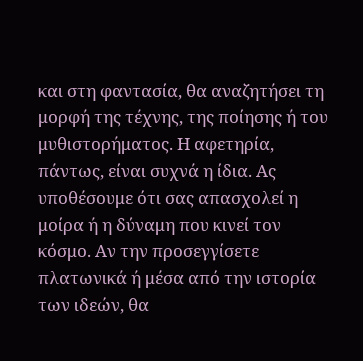και στη φαντασία, θα αναζητήσει τη μορφή της τέχνης, της ποίησης ή του μυθιστορήματος. Η αφετηρία, πάντως, είναι συχνά η ίδια. Ας υποθέσουμε ότι σας απασχολεί η μοίρα ή η δύναμη που κινεί τον κόσμο. Αν την προσεγγίσετε πλατωνικά ή μέσα από την ιστορία των ιδεών, θα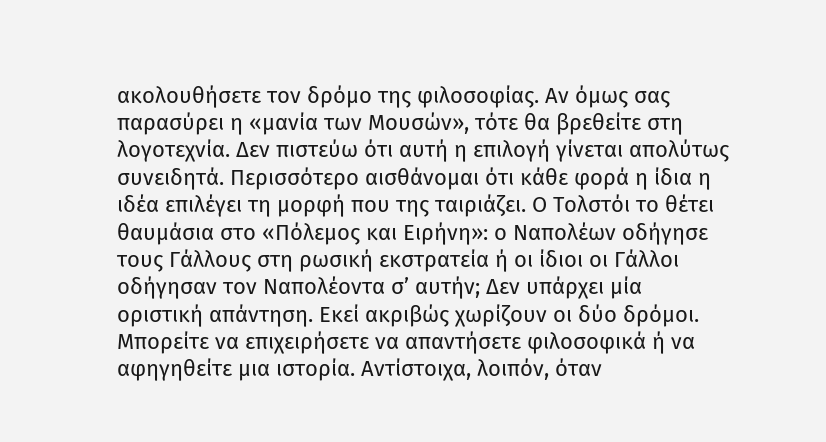ακολουθήσετε τον δρόμο της φιλοσοφίας. Αν όμως σας παρασύρει η «μανία των Μουσών», τότε θα βρεθείτε στη λογοτεχνία. Δεν πιστεύω ότι αυτή η επιλογή γίνεται απολύτως συνειδητά. Περισσότερο αισθάνομαι ότι κάθε φορά η ίδια η ιδέα επιλέγει τη μορφή που της ταιριάζει. Ο Τολστόι το θέτει θαυμάσια στο «Πόλεμος και Ειρήνη»: ο Ναπολέων οδήγησε τους Γάλλους στη ρωσική εκστρατεία ή οι ίδιοι οι Γάλλοι οδήγησαν τον Ναπολέοντα σ’ αυτήν; Δεν υπάρχει μία οριστική απάντηση. Εκεί ακριβώς χωρίζουν οι δύο δρόμοι. Μπορείτε να επιχειρήσετε να απαντήσετε φιλοσοφικά ή να αφηγηθείτε μια ιστορία. Αντίστοιχα, λοιπόν, όταν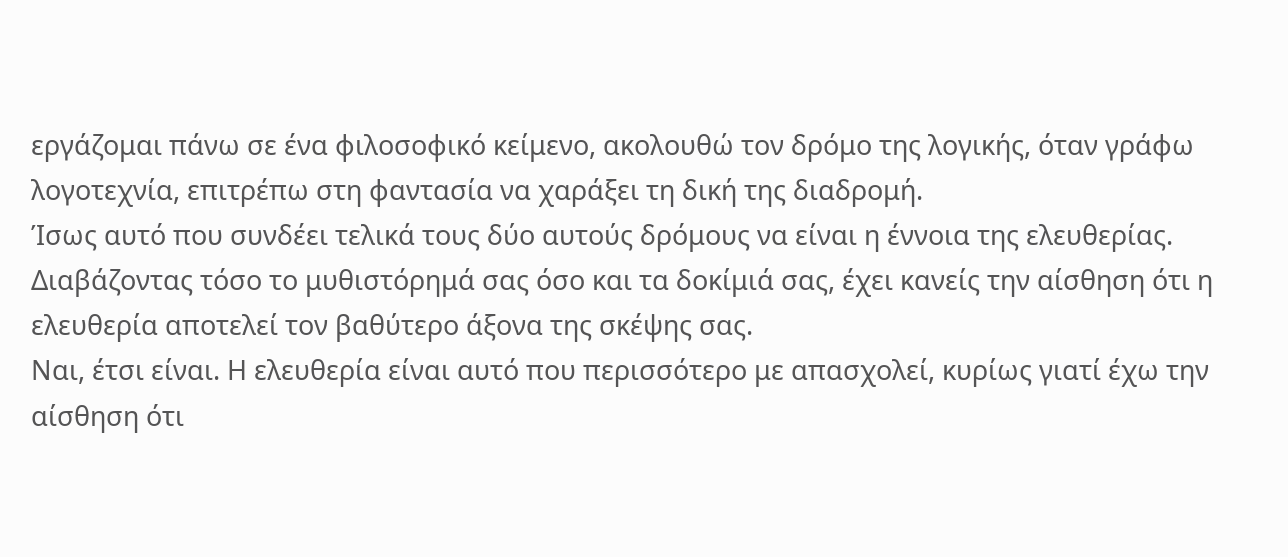εργάζομαι πάνω σε ένα φιλοσοφικό κείμενο, ακολουθώ τον δρόμο της λογικής, όταν γράφω λογοτεχνία, επιτρέπω στη φαντασία να χαράξει τη δική της διαδρομή.
Ίσως αυτό που συνδέει τελικά τους δύο αυτούς δρόμους να είναι η έννοια της ελευθερίας. Διαβάζοντας τόσο το μυθιστόρημά σας όσο και τα δοκίμιά σας, έχει κανείς την αίσθηση ότι η ελευθερία αποτελεί τον βαθύτερο άξονα της σκέψης σας.
Ναι, έτσι είναι. Η ελευθερία είναι αυτό που περισσότερο με απασχολεί, κυρίως γιατί έχω την αίσθηση ότι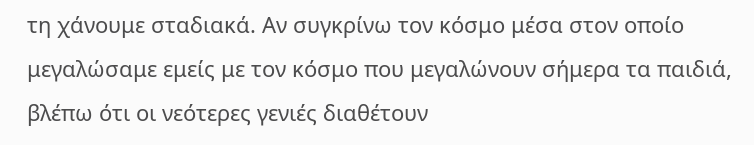τη χάνουμε σταδιακά. Αν συγκρίνω τον κόσμο μέσα στον οποίο μεγαλώσαμε εμείς με τον κόσμο που μεγαλώνουν σήμερα τα παιδιά, βλέπω ότι οι νεότερες γενιές διαθέτουν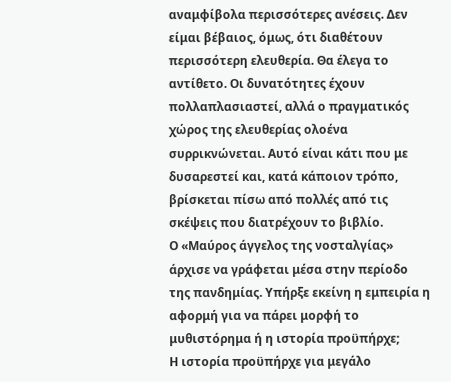αναμφίβολα περισσότερες ανέσεις. Δεν είμαι βέβαιος, όμως, ότι διαθέτουν περισσότερη ελευθερία. Θα έλεγα το αντίθετο. Οι δυνατότητες έχουν πολλαπλασιαστεί, αλλά ο πραγματικός χώρος της ελευθερίας ολοένα συρρικνώνεται. Αυτό είναι κάτι που με δυσαρεστεί και, κατά κάποιον τρόπο, βρίσκεται πίσω από πολλές από τις σκέψεις που διατρέχουν το βιβλίο.
Ο «Μαύρος άγγελος της νοσταλγίας» άρχισε να γράφεται μέσα στην περίοδο της πανδημίας. Υπήρξε εκείνη η εμπειρία η αφορμή για να πάρει μορφή το μυθιστόρημα ή η ιστορία προϋπήρχε;
Η ιστορία προϋπήρχε για μεγάλο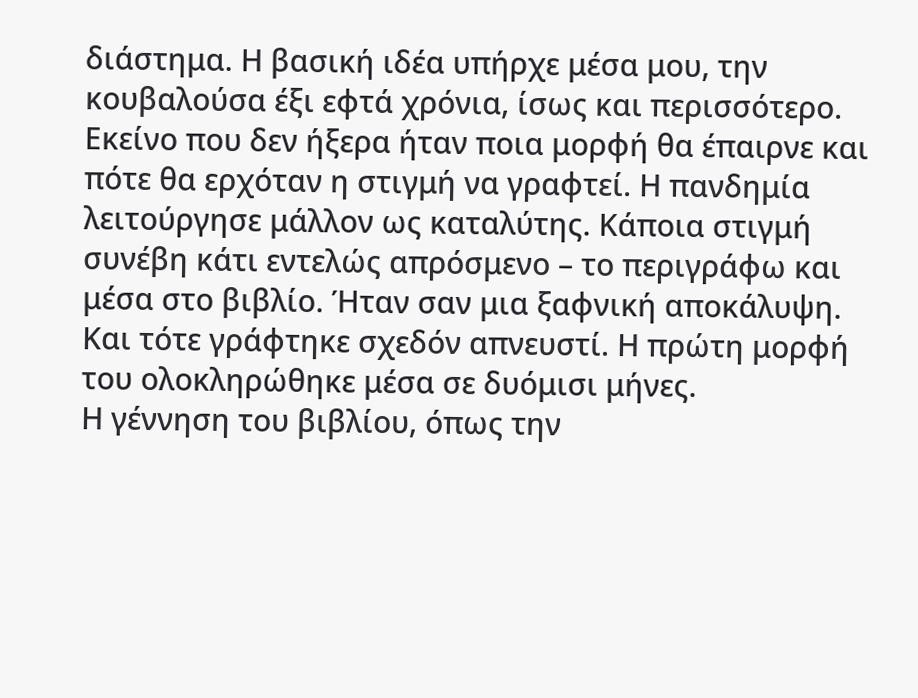διάστημα. Η βασική ιδέα υπήρχε μέσα μου, την κουβαλούσα έξι εφτά χρόνια, ίσως και περισσότερο. Εκείνο που δεν ήξερα ήταν ποια μορφή θα έπαιρνε και πότε θα ερχόταν η στιγμή να γραφτεί. Η πανδημία λειτούργησε μάλλον ως καταλύτης. Κάποια στιγμή συνέβη κάτι εντελώς απρόσμενο – το περιγράφω και μέσα στο βιβλίο. Ήταν σαν μια ξαφνική αποκάλυψη. Και τότε γράφτηκε σχεδόν απνευστί. Η πρώτη μορφή του ολοκληρώθηκε μέσα σε δυόμισι μήνες.
Η γέννηση του βιβλίου, όπως την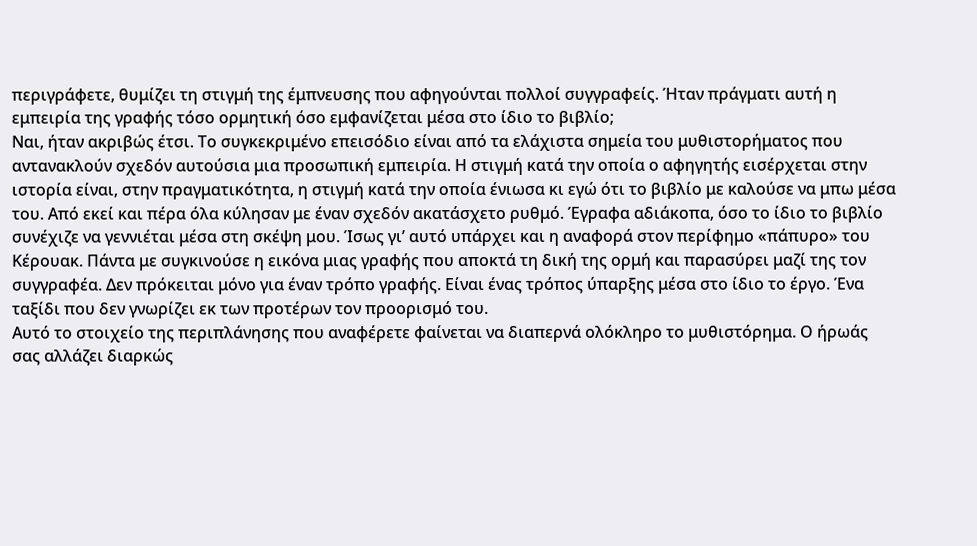περιγράφετε, θυμίζει τη στιγμή της έμπνευσης που αφηγούνται πολλοί συγγραφείς. Ήταν πράγματι αυτή η εμπειρία της γραφής τόσο ορμητική όσο εμφανίζεται μέσα στο ίδιο το βιβλίο;
Ναι, ήταν ακριβώς έτσι. Το συγκεκριμένο επεισόδιο είναι από τα ελάχιστα σημεία του μυθιστορήματος που αντανακλούν σχεδόν αυτούσια μια προσωπική εμπειρία. Η στιγμή κατά την οποία ο αφηγητής εισέρχεται στην ιστορία είναι, στην πραγματικότητα, η στιγμή κατά την οποία ένιωσα κι εγώ ότι το βιβλίο με καλούσε να μπω μέσα του. Από εκεί και πέρα όλα κύλησαν με έναν σχεδόν ακατάσχετο ρυθμό. Έγραφα αδιάκοπα, όσο το ίδιο το βιβλίο συνέχιζε να γεννιέται μέσα στη σκέψη μου. Ίσως γι’ αυτό υπάρχει και η αναφορά στον περίφημο «πάπυρο» του Κέρουακ. Πάντα με συγκινούσε η εικόνα μιας γραφής που αποκτά τη δική της ορμή και παρασύρει μαζί της τον συγγραφέα. Δεν πρόκειται μόνο για έναν τρόπο γραφής. Είναι ένας τρόπος ύπαρξης μέσα στο ίδιο το έργο. Ένα ταξίδι που δεν γνωρίζει εκ των προτέρων τον προορισμό του.
Αυτό το στοιχείο της περιπλάνησης που αναφέρετε φαίνεται να διαπερνά ολόκληρο το μυθιστόρημα. Ο ήρωάς σας αλλάζει διαρκώς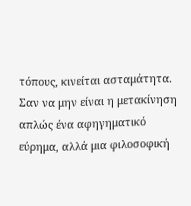τόπους, κινείται ασταμάτητα. Σαν να μην είναι η μετακίνηση απλώς ένα αφηγηματικό εύρημα, αλλά μια φιλοσοφική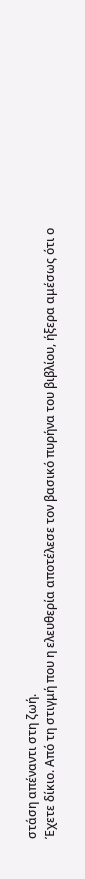στάση απέναντι στη ζωή.
Έχετε δίκιο. Από τη στιγμή που η ελευθερία αποτέλεσε τον βασικό πυρήνα του βιβλίου, ήξερα αμέσως ότι ο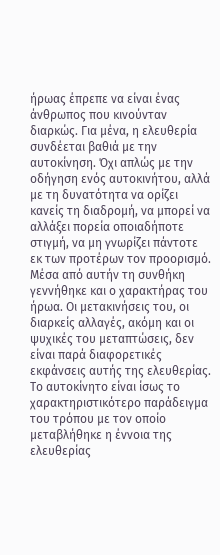ήρωας έπρεπε να είναι ένας άνθρωπος που κινούνταν διαρκώς. Για μένα, η ελευθερία συνδέεται βαθιά με την αυτοκίνηση. Όχι απλώς με την οδήγηση ενός αυτοκινήτου, αλλά με τη δυνατότητα να ορίζει κανείς τη διαδρομή, να μπορεί να αλλάξει πορεία οποιαδήποτε στιγμή, να μη γνωρίζει πάντοτε εκ των προτέρων τον προορισμό. Μέσα από αυτήν τη συνθήκη γεννήθηκε και ο χαρακτήρας του ήρωα. Οι μετακινήσεις του, οι διαρκείς αλλαγές, ακόμη και οι ψυχικές του μεταπτώσεις, δεν είναι παρά διαφορετικές εκφάνσεις αυτής της ελευθερίας. Το αυτοκίνητο είναι ίσως το χαρακτηριστικότερο παράδειγμα του τρόπου με τον οποίο μεταβλήθηκε η έννοια της ελευθερίας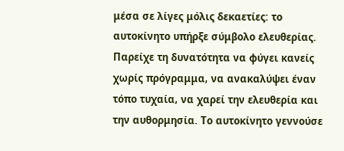μέσα σε λίγες μόλις δεκαετίες: το αυτοκίνητο υπήρξε σύμβολο ελευθερίας. Παρείχε τη δυνατότητα να φύγει κανείς χωρίς πρόγραμμα, να ανακαλύψει έναν τόπο τυχαία, να χαρεί την ελευθερία και την αυθορμησία. Το αυτοκίνητο γεννούσε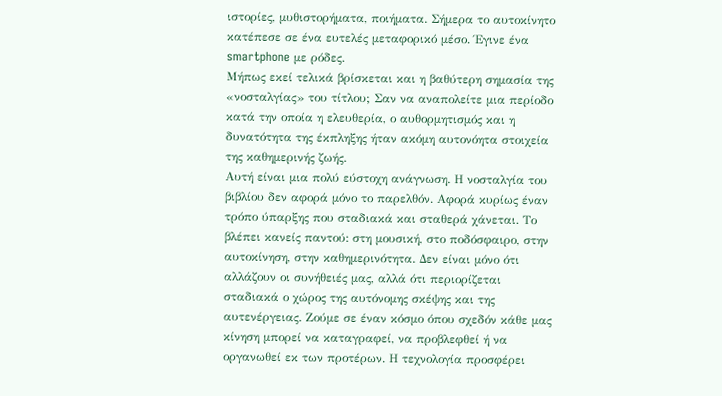ιστορίες, μυθιστορήματα, ποιήματα. Σήμερα το αυτοκίνητο κατέπεσε σε ένα ευτελές μεταφορικό μέσο. Έγινε ένα smartphone με ρόδες.
Μήπως εκεί τελικά βρίσκεται και η βαθύτερη σημασία της «νοσταλγίας» του τίτλου; Σαν να αναπολείτε μια περίοδο κατά την οποία η ελευθερία, ο αυθορμητισμός και η δυνατότητα της έκπληξης ήταν ακόμη αυτονόητα στοιχεία της καθημερινής ζωής.
Αυτή είναι μια πολύ εύστοχη ανάγνωση. Η νοσταλγία του βιβλίου δεν αφορά μόνο το παρελθόν. Αφορά κυρίως έναν τρόπο ύπαρξης που σταδιακά και σταθερά χάνεται. Το βλέπει κανείς παντού: στη μουσική, στο ποδόσφαιρο, στην αυτοκίνηση, στην καθημερινότητα. Δεν είναι μόνο ότι αλλάζουν οι συνήθειές μας, αλλά ότι περιορίζεται σταδιακά ο χώρος της αυτόνομης σκέψης και της αυτενέργειας. Ζούμε σε έναν κόσμο όπου σχεδόν κάθε μας κίνηση μπορεί να καταγραφεί, να προβλεφθεί ή να οργανωθεί εκ των προτέρων. Η τεχνολογία προσφέρει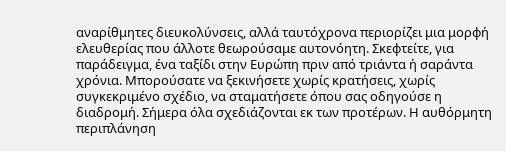αναρίθμητες διευκολύνσεις, αλλά ταυτόχρονα περιορίζει μια μορφή ελευθερίας που άλλοτε θεωρούσαμε αυτονόητη. Σκεφτείτε, για παράδειγμα, ένα ταξίδι στην Ευρώπη πριν από τριάντα ή σαράντα χρόνια. Μπορούσατε να ξεκινήσετε χωρίς κρατήσεις, χωρίς συγκεκριμένο σχέδιο, να σταματήσετε όπου σας οδηγούσε η διαδρομή. Σήμερα όλα σχεδιάζονται εκ των προτέρων. Η αυθόρμητη περιπλάνηση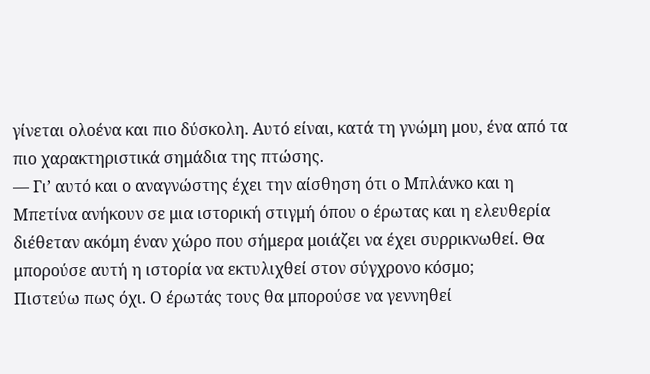γίνεται ολοένα και πιο δύσκολη. Αυτό είναι, κατά τη γνώμη μου, ένα από τα πιο χαρακτηριστικά σημάδια της πτώσης.
— Γι’ αυτό και ο αναγνώστης έχει την αίσθηση ότι ο Μπλάνκο και η Μπετίνα ανήκουν σε μια ιστορική στιγμή όπου ο έρωτας και η ελευθερία διέθεταν ακόμη έναν χώρο που σήμερα μοιάζει να έχει συρρικνωθεί. Θα μπορούσε αυτή η ιστορία να εκτυλιχθεί στον σύγχρονο κόσμο;
Πιστεύω πως όχι. Ο έρωτάς τους θα μπορούσε να γεννηθεί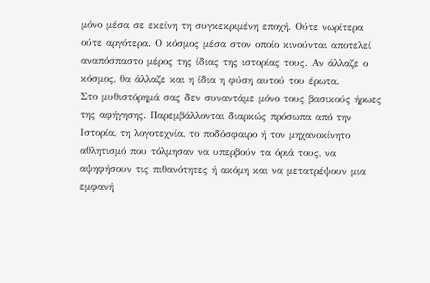μόνο μέσα σε εκείνη τη συγκεκριμένη εποχή. Ούτε νωρίτερα ούτε αργότερα. Ο κόσμος μέσα στον οποίο κινούνται αποτελεί αναπόσπαστο μέρος της ίδιας της ιστορίας τους. Αν άλλαζε ο κόσμος, θα άλλαζε και η ίδια η φύση αυτού του έρωτα.
Στο μυθιστόρημά σας δεν συναντάμε μόνο τους βασικούς ήρωες της αφήγησης. Παρεμβάλλονται διαρκώς πρόσωπα από την Ιστορία, τη λογοτεχνία, το ποδόσφαιρο ή τον μηχανοκίνητο αθλητισμό που τόλμησαν να υπερβούν τα όριά τους, να αψηφήσουν τις πιθανότητες ή ακόμη και να μετατρέψουν μια εμφανή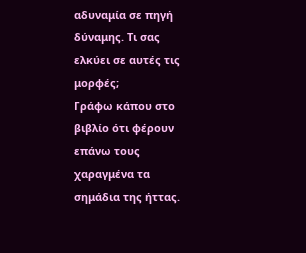αδυναμία σε πηγή δύναμης. Τι σας ελκύει σε αυτές τις μορφές;
Γράφω κάπου στο βιβλίο ότι φέρουν επάνω τους χαραγμένα τα σημάδια της ήττας.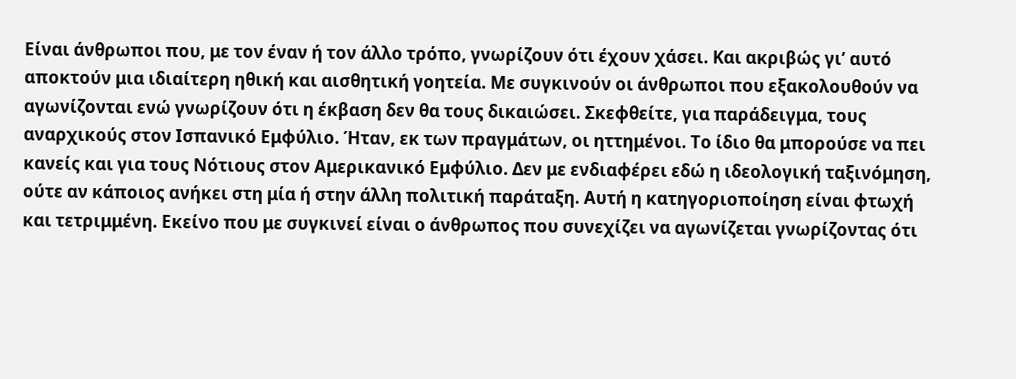Είναι άνθρωποι που, με τον έναν ή τον άλλο τρόπο, γνωρίζουν ότι έχουν χάσει. Και ακριβώς γι’ αυτό αποκτούν μια ιδιαίτερη ηθική και αισθητική γοητεία. Με συγκινούν οι άνθρωποι που εξακολουθούν να αγωνίζονται ενώ γνωρίζουν ότι η έκβαση δεν θα τους δικαιώσει. Σκεφθείτε, για παράδειγμα, τους αναρχικούς στον Ισπανικό Εμφύλιο. Ήταν, εκ των πραγμάτων, οι ηττημένοι. Το ίδιο θα μπορούσε να πει κανείς και για τους Νότιους στον Αμερικανικό Εμφύλιο. Δεν με ενδιαφέρει εδώ η ιδεολογική ταξινόμηση, ούτε αν κάποιος ανήκει στη μία ή στην άλλη πολιτική παράταξη. Αυτή η κατηγοριοποίηση είναι φτωχή και τετριμμένη. Εκείνο που με συγκινεί είναι ο άνθρωπος που συνεχίζει να αγωνίζεται γνωρίζοντας ότι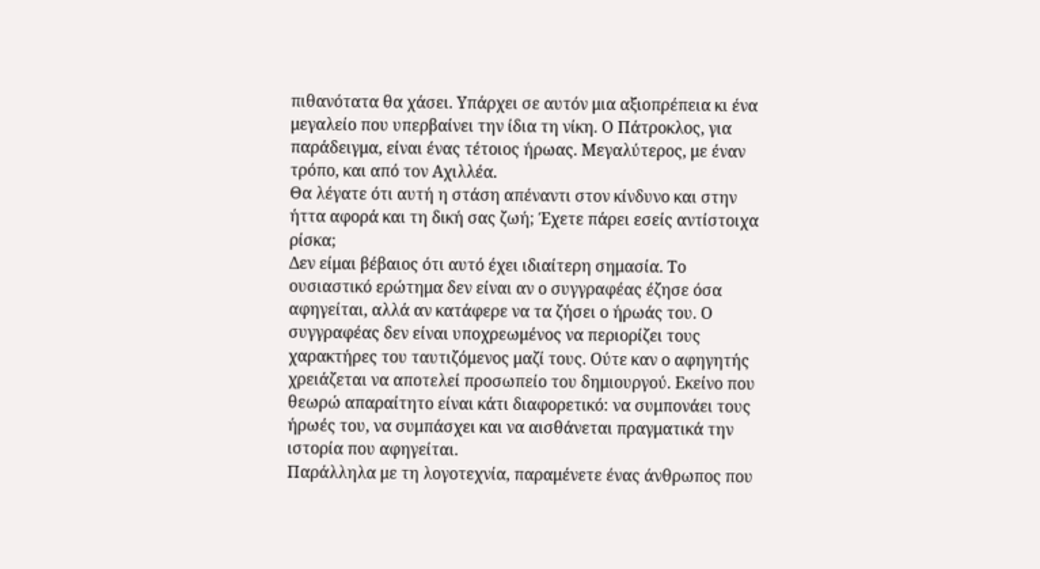πιθανότατα θα χάσει. Υπάρχει σε αυτόν μια αξιοπρέπεια κι ένα μεγαλείο που υπερβαίνει την ίδια τη νίκη. Ο Πάτροκλος, για παράδειγμα, είναι ένας τέτοιος ήρωας. Μεγαλύτερος, με έναν τρόπο, και από τον Αχιλλέα.
Θα λέγατε ότι αυτή η στάση απέναντι στον κίνδυνο και στην ήττα αφορά και τη δική σας ζωή; Έχετε πάρει εσείς αντίστοιχα ρίσκα;
Δεν είμαι βέβαιος ότι αυτό έχει ιδιαίτερη σημασία. Το ουσιαστικό ερώτημα δεν είναι αν ο συγγραφέας έζησε όσα αφηγείται, αλλά αν κατάφερε να τα ζήσει ο ήρωάς του. Ο συγγραφέας δεν είναι υποχρεωμένος να περιορίζει τους χαρακτήρες του ταυτιζόμενος μαζί τους. Ούτε καν ο αφηγητής χρειάζεται να αποτελεί προσωπείο του δημιουργού. Εκείνο που θεωρώ απαραίτητο είναι κάτι διαφορετικό: να συμπονάει τους ήρωές του, να συμπάσχει και να αισθάνεται πραγματικά την ιστορία που αφηγείται.
Παράλληλα με τη λογοτεχνία, παραμένετε ένας άνθρωπος που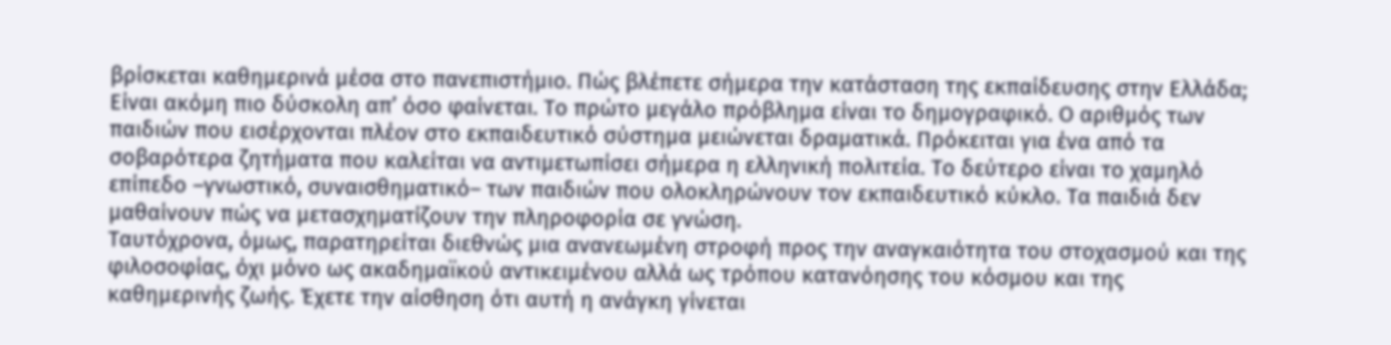βρίσκεται καθημερινά μέσα στο πανεπιστήμιο. Πώς βλέπετε σήμερα την κατάσταση της εκπαίδευσης στην Ελλάδα;
Είναι ακόμη πιο δύσκολη απ’ όσο φαίνεται. Το πρώτο μεγάλο πρόβλημα είναι το δημογραφικό. Ο αριθμός των παιδιών που εισέρχονται πλέον στο εκπαιδευτικό σύστημα μειώνεται δραματικά. Πρόκειται για ένα από τα σοβαρότερα ζητήματα που καλείται να αντιμετωπίσει σήμερα η ελληνική πολιτεία. Το δεύτερο είναι το χαμηλό επίπεδο –γνωστικό, συναισθηματικό– των παιδιών που ολοκληρώνουν τον εκπαιδευτικό κύκλο. Τα παιδιά δεν μαθαίνουν πώς να μετασχηματίζουν την πληροφορία σε γνώση.
Ταυτόχρονα, όμως, παρατηρείται διεθνώς μια ανανεωμένη στροφή προς την αναγκαιότητα του στοχασμού και της φιλοσοφίας, όχι μόνο ως ακαδημαϊκού αντικειμένου αλλά ως τρόπου κατανόησης του κόσμου και της καθημερινής ζωής. Έχετε την αίσθηση ότι αυτή η ανάγκη γίνεται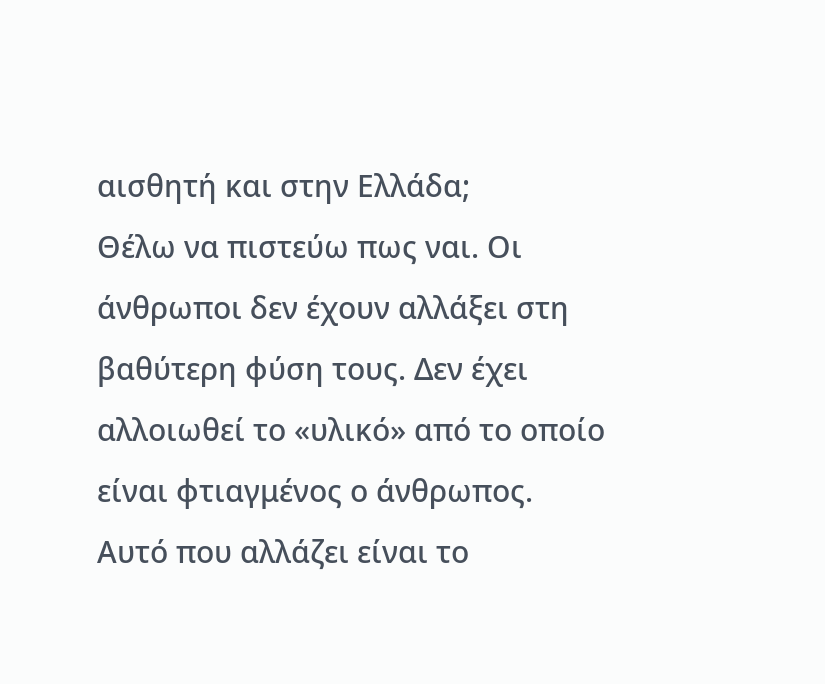αισθητή και στην Ελλάδα;
Θέλω να πιστεύω πως ναι. Οι άνθρωποι δεν έχουν αλλάξει στη βαθύτερη φύση τους. Δεν έχει αλλοιωθεί το «υλικό» από το οποίο είναι φτιαγμένος ο άνθρωπος. Αυτό που αλλάζει είναι το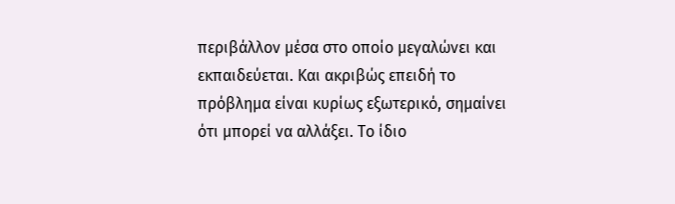περιβάλλον μέσα στο οποίο μεγαλώνει και εκπαιδεύεται. Και ακριβώς επειδή το πρόβλημα είναι κυρίως εξωτερικό, σημαίνει ότι μπορεί να αλλάξει. Το ίδιο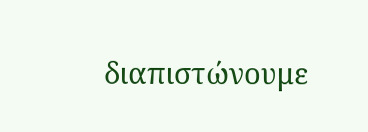διαπιστώνουμε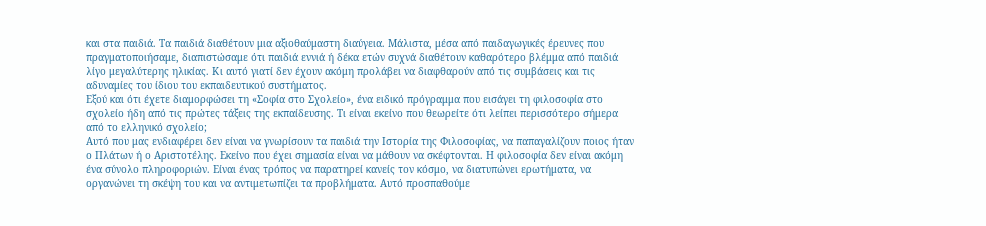και στα παιδιά. Τα παιδιά διαθέτουν μια αξιοθαύμαστη διαύγεια. Μάλιστα, μέσα από παιδαγωγικές έρευνες που πραγματοποιήσαμε, διαπιστώσαμε ότι παιδιά εννιά ή δέκα ετών συχνά διαθέτουν καθαρότερο βλέμμα από παιδιά λίγο μεγαλύτερης ηλικίας. Κι αυτό γιατί δεν έχουν ακόμη προλάβει να διαφθαρούν από τις συμβάσεις και τις αδυναμίες του ίδιου του εκπαιδευτικού συστήματος.
Εξού και ότι έχετε διαμορφώσει τη «Σοφία στο Σχολείο», ένα ειδικό πρόγραμμα που εισάγει τη φιλοσοφία στο σχολείο ήδη από τις πρώτες τάξεις της εκπαίδευσης. Τι είναι εκείνο που θεωρείτε ότι λείπει περισσότερο σήμερα από το ελληνικό σχολείο;
Αυτό που μας ενδιαφέρει δεν είναι να γνωρίσουν τα παιδιά την Ιστορία της Φιλοσοφίας, να παπαγαλίζουν ποιος ήταν ο Πλάτων ή ο Αριστοτέλης. Εκείνο που έχει σημασία είναι να μάθουν να σκέφτονται. Η φιλοσοφία δεν είναι ακόμη ένα σύνολο πληροφοριών. Είναι ένας τρόπος να παρατηρεί κανείς τον κόσμο, να διατυπώνει ερωτήματα, να οργανώνει τη σκέψη του και να αντιμετωπίζει τα προβλήματα. Αυτό προσπαθούμε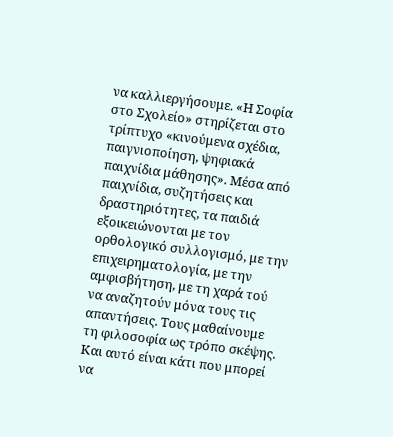να καλλιεργήσουμε. «Η Σοφία στο Σχολείο» στηρίζεται στο τρίπτυχο «κινούμενα σχέδια, παιγνιοποίηση, ψηφιακά παιχνίδια μάθησης». Μέσα από παιχνίδια, συζητήσεις και δραστηριότητες, τα παιδιά εξοικειώνονται με τον ορθολογικό συλλογισμό, με την επιχειρηματολογία, με την αμφισβήτηση, με τη χαρά τού να αναζητούν μόνα τους τις απαντήσεις. Τους μαθαίνουμε τη φιλοσοφία ως τρόπο σκέψης. Και αυτό είναι κάτι που μπορεί να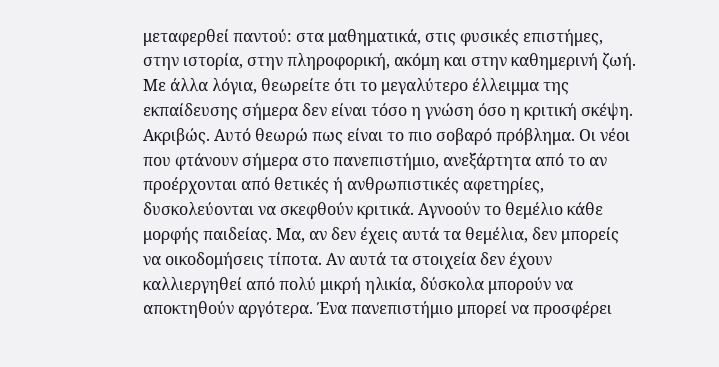μεταφερθεί παντού: στα μαθηματικά, στις φυσικές επιστήμες, στην ιστορία, στην πληροφορική, ακόμη και στην καθημερινή ζωή.
Με άλλα λόγια, θεωρείτε ότι το μεγαλύτερο έλλειμμα της εκπαίδευσης σήμερα δεν είναι τόσο η γνώση όσο η κριτική σκέψη.
Ακριβώς. Αυτό θεωρώ πως είναι το πιο σοβαρό πρόβλημα. Οι νέοι που φτάνουν σήμερα στο πανεπιστήμιο, ανεξάρτητα από το αν προέρχονται από θετικές ή ανθρωπιστικές αφετηρίες, δυσκολεύονται να σκεφθούν κριτικά. Αγνοούν το θεμέλιο κάθε μορφής παιδείας. Μα, αν δεν έχεις αυτά τα θεμέλια, δεν μπορείς να οικοδομήσεις τίποτα. Αν αυτά τα στοιχεία δεν έχουν καλλιεργηθεί από πολύ μικρή ηλικία, δύσκολα μπορούν να αποκτηθούν αργότερα. Ένα πανεπιστήμιο μπορεί να προσφέρει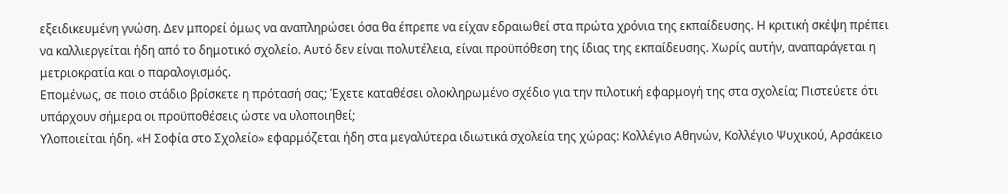εξειδικευμένη γνώση. Δεν μπορεί όμως να αναπληρώσει όσα θα έπρεπε να είχαν εδραιωθεί στα πρώτα χρόνια της εκπαίδευσης. Η κριτική σκέψη πρέπει να καλλιεργείται ήδη από το δημοτικό σχολείο. Αυτό δεν είναι πολυτέλεια, είναι προϋπόθεση της ίδιας της εκπαίδευσης. Χωρίς αυτήν, αναπαράγεται η μετριοκρατία και ο παραλογισμός.
Επομένως, σε ποιο στάδιο βρίσκετε η πρότασή σας; Έχετε καταθέσει ολοκληρωμένο σχέδιο για την πιλοτική εφαρμογή της στα σχολεία; Πιστεύετε ότι υπάρχουν σήμερα οι προϋποθέσεις ώστε να υλοποιηθεί;
Υλοποιείται ήδη. «Η Σοφία στο Σχολείο» εφαρμόζεται ήδη στα μεγαλύτερα ιδιωτικά σχολεία της χώρας: Κολλέγιο Αθηνών, Κολλέγιο Ψυχικού, Αρσάκειο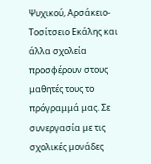Ψυχικού, Αρσάκειο-Τοσίτσειο Εκάλης και άλλα σχολεία προσφέρουν στους μαθητές τους το πρόγραμμά μας. Σε συνεργασία με τις σχολικές μονάδες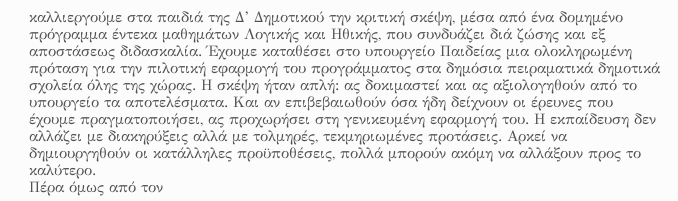καλλιεργούμε στα παιδιά της Δ’ Δημοτικού την κριτική σκέψη, μέσα από ένα δομημένο πρόγραμμα έντεκα μαθημάτων Λογικής και Ηθικής, που συνδυάζει διά ζώσης και εξ αποστάσεως διδασκαλία. Έχουμε καταθέσει στο υπουργείο Παιδείας μια ολοκληρωμένη πρόταση για την πιλοτική εφαρμογή του προγράμματος στα δημόσια πειραματικά δημοτικά σχολεία όλης της χώρας. Η σκέψη ήταν απλή: ας δοκιμαστεί και ας αξιολογηθούν από το υπουργείο τα αποτελέσματα. Και αν επιβεβαιωθούν όσα ήδη δείχνουν οι έρευνες που έχουμε πραγματοποιήσει, ας προχωρήσει στη γενικευμένη εφαρμογή του. Η εκπαίδευση δεν αλλάζει με διακηρύξεις αλλά με τολμηρές, τεκμηριωμένες προτάσεις. Αρκεί να δημιουργηθούν οι κατάλληλες προϋποθέσεις, πολλά μπορούν ακόμη να αλλάξουν προς το καλύτερο.
Πέρα όμως από τον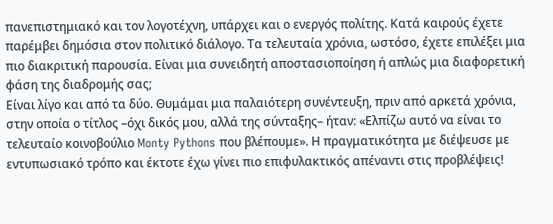πανεπιστημιακό και τον λογοτέχνη, υπάρχει και ο ενεργός πολίτης. Κατά καιρούς έχετε παρέμβει δημόσια στον πολιτικό διάλογο. Τα τελευταία χρόνια, ωστόσο, έχετε επιλέξει μια πιο διακριτική παρουσία. Είναι μια συνειδητή αποστασιοποίηση ή απλώς μια διαφορετική φάση της διαδρομής σας;
Είναι λίγο και από τα δύο. Θυμάμαι μια παλαιότερη συνέντευξη, πριν από αρκετά χρόνια, στην οποία ο τίτλος –όχι δικός μου, αλλά της σύνταξης– ήταν: «Ελπίζω αυτό να είναι το τελευταίο κοινοβούλιο Monty Pythons που βλέπουμε». Η πραγματικότητα με διέψευσε με εντυπωσιακό τρόπο και έκτοτε έχω γίνει πιο επιφυλακτικός απέναντι στις προβλέψεις!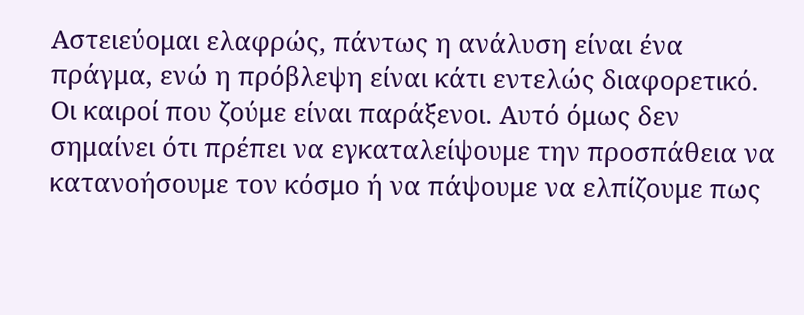Αστειεύομαι ελαφρώς, πάντως η ανάλυση είναι ένα πράγμα, ενώ η πρόβλεψη είναι κάτι εντελώς διαφορετικό. Οι καιροί που ζούμε είναι παράξενοι. Αυτό όμως δεν σημαίνει ότι πρέπει να εγκαταλείψουμε την προσπάθεια να κατανοήσουμε τον κόσμο ή να πάψουμε να ελπίζουμε πως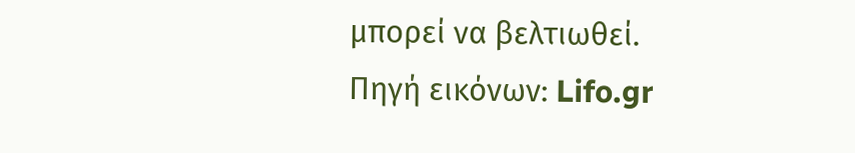μπορεί να βελτιωθεί.
Πηγή εικόνων: Lifo.gr